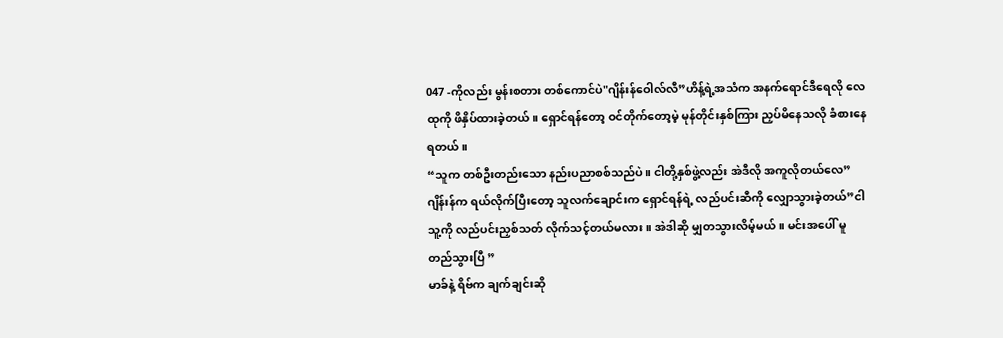047 -ကိုလည်း မွန်းစတား တစ်ကောင်ပဲ"ဂျိန်းန်ဝေါလ်လီ”ဟိန့်ရဲ့အသံက အနက်ရောင်ဒီရေလို လေထုကို ဖိနှိပ်ထားခဲ့တယ်။ ရှောင်ရန်တော့ ဝင်တိုက်တော့မဲ့ မုန်တိုင်းနှစ်ကြား ညှပ်မိနေသလို ခံစားနေရတယ်။
“သူက တစ်ဦးတည်းသော နည်းပညာစစ်သည်ပဲ။ ငါတို့နှစ်ဖွဲ့လည်း အဲဒီလို အကူလိုတယ်လေ”ဂျိန်းန်က ရယ်လိုက်ပြီးတော့ သူလက်ချောင်းက ရှောင်ရန်ရဲ့ လည်ပင်းဆီကို လျှောသွားခဲ့တယ်”ငါ သူ့ကို လည်ပင်းညှစ်သတ် လိုက်သင့်တယ်မလား။ အဲဒါဆို မျှတသွားလိမ့်မယ်။ မင်းအပေါ် မူတည်သွားပြီ ”
မာခ်နဲ့ ရိဗ်က ချက်ချင်းဆို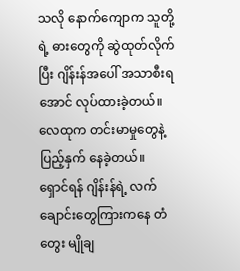သလို နောက်ကျောက သူတို့ရဲ့ ဓားတွေကို ဆွဲထုတ်လိုက်ပြီး ဂျိန်းန်အပေါ် အသာစီးရအောင် လုပ်ထားခဲ့တယ်။ လေထုက တင်းမာမှုတွေနဲ့ ပြည့်နှက် နေခဲ့တယ်။
ရှောင်ရန် ဂျိန်းန်ရဲ့ လက်ချောင်းတွေကြားကနေ တံတွေး မျိုချ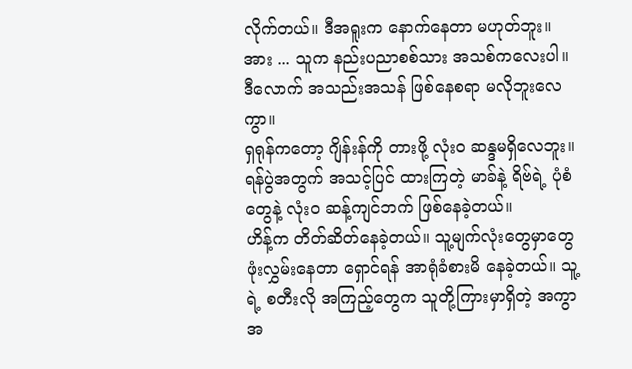လိုက်တယ်။ ဒီအရူးက နောက်နေတာ မဟုတ်ဘူး။ အား ... သူက နည်းပညာစစ်သား အသစ်ကလေးပါ။ ဒီလောက် အသည်းအသန် ဖြစ်နေစရာ မလိုဘူးလေကွာ။
ရှရုန်ကတော့ ဂျိန်းန်ကို တားဖို့ လုံးဝ ဆန္ဒမရှိလေဘူး။ ရန်ပွဲအတွက် အသင့်ပြင် ထားကြတဲ့ မာခ်နဲ့ ရိဗ်ရဲ့ ပုံစံတွေနဲ့ လုံးဝ ဆန့်ကျင်ဘက် ဖြစ်နေခဲ့တယ်။
ဟိန့်က တိတ်ဆိတ်နေခဲ့တယ်။ သူ့မျက်လုံးတွေမှာတွေ ဖုံးလွှမ်းနေတာ ရှောင်ရန် အာရုံခံစားမိ နေခဲ့တယ်။ သူ့ရဲ့ စတီးလို အကြည့်တွေက သူတို့ကြားမှာရှိတဲ့ အကွာအ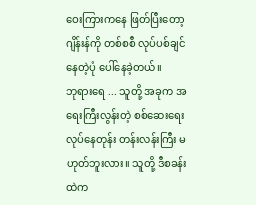ဝေးကြားကနေ ဖြတ်ပြီးတော့ ဂျိန်းန်ကို တစ်စစီ လုပ်ပစ်ချင်နေတဲ့ပုံ ပေါ်နေခဲ့တယ်။
ဘုရားရေ ... သူတို့ အခုက အရေးကြီးလွန်းတဲ့ စစ်ဆေးရေး လုပ်နေတုန်း တန်းလန်းကြီး မဟုတ်ဘူးလား။ သူတို့ ဒီစခန်းထဲက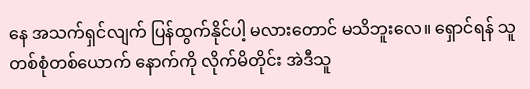နေ အသက်ရှင်လျက် ပြန်ထွက်နိုင်ပါ့ မလားတောင် မသိဘူးလေ။ ရှောင်ရန် သူ တစ်စုံတစ်ယောက် နောက်ကို လိုက်မိတိုင်း အဲဒီသူ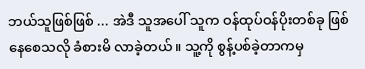ဘယ်သူဖြစ်ဖြစ် ... အဲဒီ သူအပေါ် သူက ဝန်ထုပ်ဝန်ပိုးတစ်ခု ဖြစ်နေစေသလို ခံစားမိ လာခဲ့တယ်။ သူ့ကို စွန့်ပစ်ခဲ့တာကမှ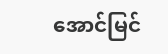အောင်မြင်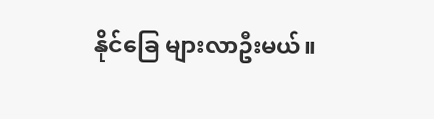နိုင်ခြေ များလာဦးမယ်။